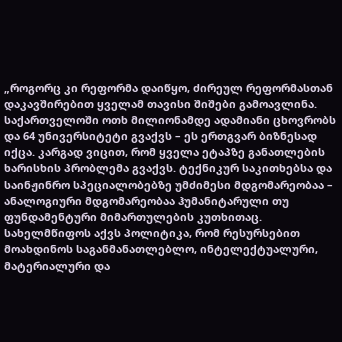„როგორც კი რეფორმა დაიწყო, ძირეულ რეფორმასთან დაკავშირებით ყველამ თავისი შიშები გამოავლინა. საქართველოში ოთხ მილიონამდე ადამიანი ცხოვრობს და 64 უნივერსიტეტი გვაქვს – ეს ერთგვარ ბიზნესად იქცა. კარგად ვიცით, რომ ყველა ეტაპზე განათლების ხარისხის პრობლემა გვაქვს. ტექნიკურ საკითხებსა და საინჟინრო სპეციალობებზე უმძიმესი მდგომარეობაა – ანალოგიური მდგომარეობაა ჰუმანიტარული თუ ფუნდამენტური მიმართულების კუთხითაც. სახელმწიფოს აქვს პოლიტიკა, რომ რესურსებით მოახდინოს საგანმანათლებლო, ინტელექტუალური, მატერიალური და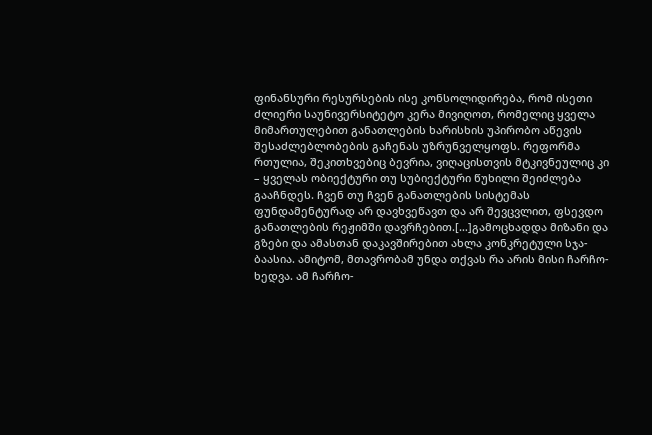ფინანსური რესურსების ისე კონსოლიდირება, რომ ისეთი ძლიერი საუნივერსიტეტო კერა მივიღოთ, რომელიც ყველა მიმართულებით განათლების ხარისხის უპირობო აწევის შესაძლებლობების გაჩენას უზრუნველყოფს. რეფორმა რთულია, შეკითხვებიც ბევრია, ვიღაცისთვის მტკივნეულიც კი – ყველას ობიექტური თუ სუბიექტური წუხილი შეიძლება გააჩნდეს. ჩვენ თუ ჩვენ განათლების სისტემას ფუნდამენტურად არ დავხვეწავთ და არ შევცვლით, ფსევდო განათლების რეჟიმში დავრჩებით.[…]გამოცხადდა მიზანი და გზები და ამასთან დაკავშირებით ახლა კონკრეტული სჯა-ბაასია. ამიტომ, მთავრობამ უნდა თქვას რა არის მისი ჩარჩო-ხედვა. ამ ჩარჩო-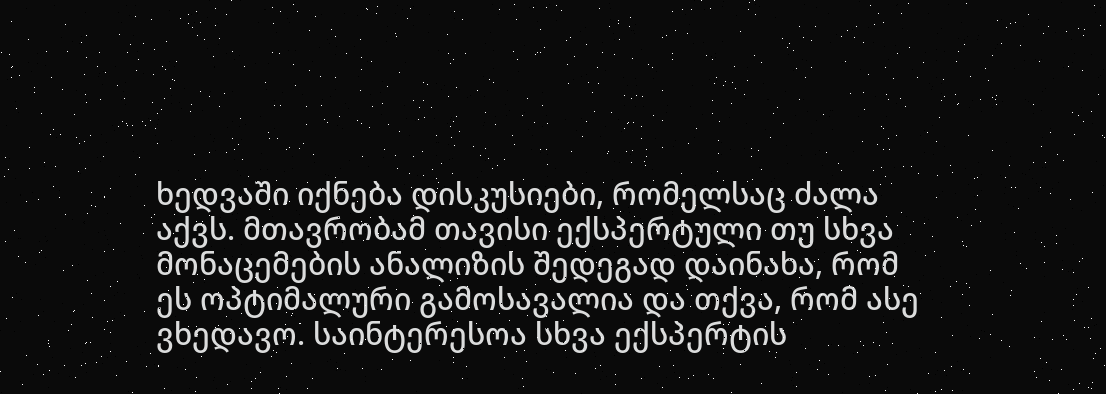ხედვაში იქნება დისკუსიები, რომელსაც ძალა აქვს. მთავრობამ თავისი ექსპერტული თუ სხვა მონაცემების ანალიზის შედეგად დაინახა, რომ ეს ოპტიმალური გამოსავალია და თქვა, რომ ასე ვხედავო. საინტერესოა სხვა ექსპერტის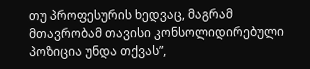თუ პროფესურის ხედვაც, მაგრამ მთავრობამ თავისი კონსოლიდირებული პოზიცია უნდა თქვას”,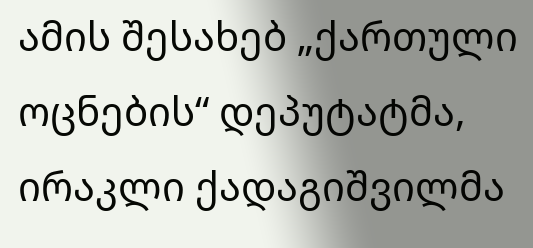ამის შესახებ „ქართული ოცნების“ დეპუტატმა, ირაკლი ქადაგიშვილმა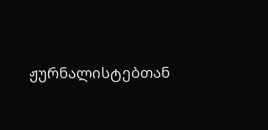ჟურნალისტებთან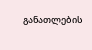განათლების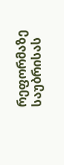რეფორმაზე საუბრისას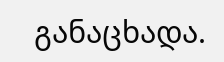განაცხადა.